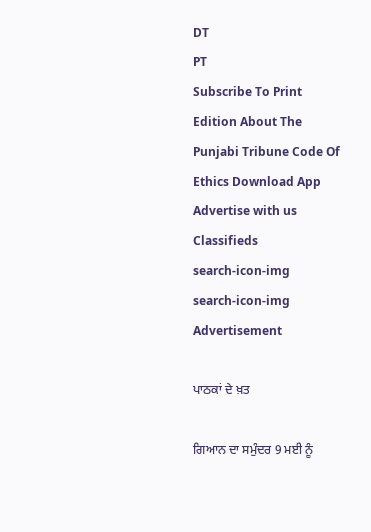DT
PT
Subscribe To Print Edition About The Punjabi Tribune Code Of Ethics Download App Advertise with us Classifieds
search-icon-img
search-icon-img
Advertisement

ਪਾਠਕਾਂ ਦੇ ਖ਼ਤ

ਗਿਆਨ ਦਾ ਸਮੁੰਦਰ 9 ਮਈ ਨੂੰ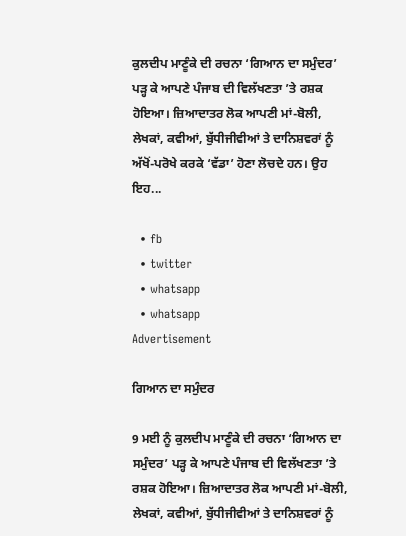ਕੁਲਦੀਪ ਮਾਣੂੰਕੇ ਦੀ ਰਚਨਾ ‘ਗਿਆਨ ਦਾ ਸਮੁੰਦਰ’ ਪੜ੍ਹ ਕੇ ਆਪਣੇ ਪੰਜਾਬ ਦੀ ਵਿਲੱਖਣਤਾ ’ਤੇ ਰਸ਼ਕ ਹੋਇਆ। ਜ਼ਿਆਦਾਤਰ ਲੋਕ ਆਪਣੀ ਮਾਂ-ਬੋਲੀ, ਲੇਖਕਾਂ, ਕਵੀਆਂ, ਬੁੱਧੀਜੀਵੀਆਂ ਤੇ ਦਾਨਿਸ਼ਵਰਾਂ ਨੂੰ ਅੱਖੋਂ-ਪਰੋਖੇ ਕਰਕੇ ‘ਵੱਡਾ’ ਹੋਣਾ ਲੋਚਦੇ ਹਨ। ਉਹ ਇਹ...

  • fb
  • twitter
  • whatsapp
  • whatsapp
Advertisement

ਗਿਆਨ ਦਾ ਸਮੁੰਦਰ

9 ਮਈ ਨੂੰ ਕੁਲਦੀਪ ਮਾਣੂੰਕੇ ਦੀ ਰਚਨਾ ‘ਗਿਆਨ ਦਾ ਸਮੁੰਦਰ’ ਪੜ੍ਹ ਕੇ ਆਪਣੇ ਪੰਜਾਬ ਦੀ ਵਿਲੱਖਣਤਾ ’ਤੇ ਰਸ਼ਕ ਹੋਇਆ। ਜ਼ਿਆਦਾਤਰ ਲੋਕ ਆਪਣੀ ਮਾਂ-ਬੋਲੀ, ਲੇਖਕਾਂ, ਕਵੀਆਂ, ਬੁੱਧੀਜੀਵੀਆਂ ਤੇ ਦਾਨਿਸ਼ਵਰਾਂ ਨੂੰ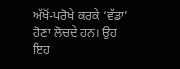ਅੱਖੋਂ-ਪਰੋਖੇ ਕਰਕੇ ‘ਵੱਡਾ’ ਹੋਣਾ ਲੋਚਦੇ ਹਨ। ਉਹ ਇਹ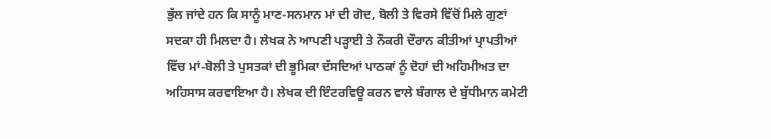ਭੁੱਲ ਜਾਂਦੇ ਹਨ ਕਿ ਸਾਨੂੰ ਮਾਣ-ਸਨਮਾਨ ਮਾਂ ਦੀ ਗੋਦ, ਬੋਲੀ ਤੇ ਵਿਰਸੇ ਵਿੱਚੋਂ ਮਿਲੇ ਗੁਣਾਂ ਸਦਕਾ ਹੀ ਮਿਲਦਾ ਹੈ। ਲੇਖਕ ਨੇ ਆਪਣੀ ਪੜ੍ਹਾਈ ਤੇ ਨੌਕਰੀ ਦੌਰਾਨ ਕੀਤੀਆਂ ਪ੍ਰਾਪਤੀਆਂ ਵਿੱਚ ਮਾਂ-ਬੋਲੀ ਤੇ ਪੁਸਤਕਾਂ ਦੀ ਭੂਮਿਕਾ ਦੱਸਦਿਆਂ ਪਾਠਕਾਂ ਨੂੰ ਦੋਹਾਂ ਦੀ ਅਹਿਮੀਅਤ ਦਾ ਅਹਿਸਾਸ ਕਰਵਾਇਆ ਹੈ। ਲੇਖਕ ਦੀ ਇੰਟਰਵਿਊ ਕਰਨ ਵਾਲੇ ਬੰਗਾਲ ਦੇ ਬੁੱਧੀਮਾਨ ਕਮੇਟੀ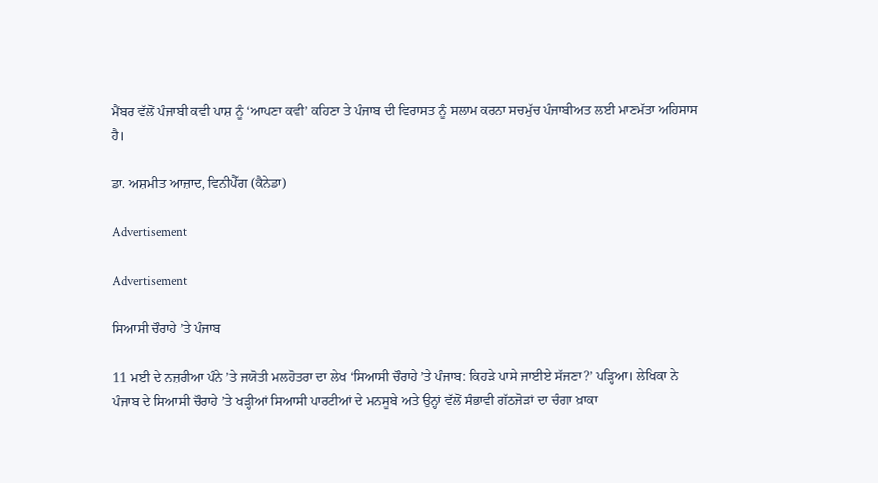ਮੈਂਬਰ ਵੱਲੋਂ ਪੰਜਾਬੀ ਕਵੀ ਪਾਸ਼ ਨੂੰ ‘ਆਪਣਾ ਕਵੀ’ ਕਹਿਣਾ ਤੇ ਪੰਜਾਬ ਦੀ ਵਿਰਾਸਤ ਨੂੰ ਸਲਾਮ ਕਰਨਾ ਸਚਮੁੱਚ ਪੰਜਾਬੀਅਤ ਲਈ ਮਾਣਮੱਤਾ ਅਹਿਸਾਸ ਹੈ।

ਡਾ. ਅਸ਼ਮੀਤ ਆਜ਼ਾਦ, ਵਿਨੀਪੈੱਗ (ਕੈਨੇਡਾ)

Advertisement

Advertisement

ਸਿਆਸੀ ਚੌਰਾਹੇ ’ਤੇ ਪੰਜਾਬ

11 ਮਈ ਦੇ ਨਜ਼ਰੀਆ ਪੰਨੇ ’ਤੇ ਜਯੋਤੀ ਮਲਹੋਤਰਾ ਦਾ ਲੇਖ ‘ਸਿਆਸੀ ਚੌਰਾਹੇ ’ਤੇ ਪੰਜਾਬ: ਕਿਹੜੇ ਪਾਸੇ ਜਾਈਏ ਸੱਜਣਾ?’ ਪੜ੍ਹਿਆ। ਲੇਖਿਕਾ ਨੇ ਪੰਜਾਬ ਦੇ ਸਿਆਸੀ ਚੌਰਾਹੇ ’ਤੇ ਖੜ੍ਹੀਆਂ ਸਿਆਸੀ ਪਾਰਟੀਆਂ ਦੇ ਮਨਸੂਬੇ ਅਤੇ ਉਨ੍ਹਾਂ ਵੱਲੋਂ ਸੰਭਾਵੀ ਗੱਠਜੋੜਾਂ ਦਾ ਚੰਗਾ ਖ਼ਾਕਾ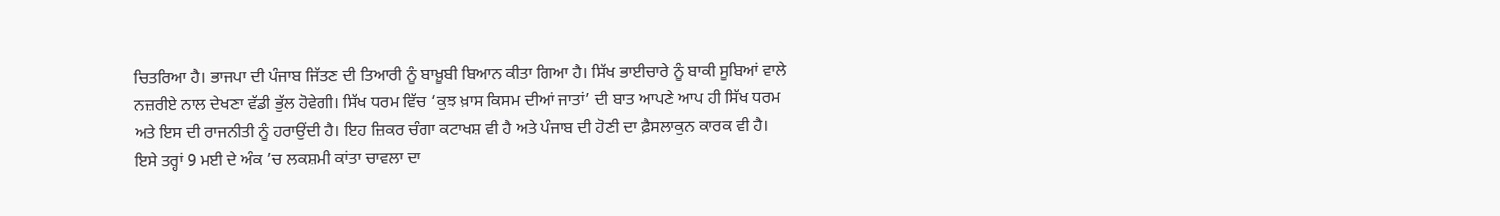ਚਿਤਰਿਆ ਹੈ। ਭਾਜਪਾ ਦੀ ਪੰਜਾਬ ਜਿੱਤਣ ਦੀ ਤਿਆਰੀ ਨੂੰ ਬਾਖ਼ੂਬੀ ਬਿਆਨ ਕੀਤਾ ਗਿਆ ਹੈ। ਸਿੱਖ ਭਾਈਚਾਰੇ ਨੂੰ ਬਾਕੀ ਸੂਬਿਆਂ ਵਾਲੇ ਨਜ਼ਰੀਏ ਨਾਲ ਦੇਖਣਾ ਵੱਡੀ ਭੁੱਲ ਹੋਵੇਗੀ। ਸਿੱਖ ਧਰਮ ਵਿੱਚ ‘ਕੁਝ ਖ਼ਾਸ ਕਿਸਮ ਦੀਆਂ ਜਾਤਾਂ’ ਦੀ ਬਾਤ ਆਪਣੇ ਆਪ ਹੀ ਸਿੱਖ ਧਰਮ ਅਤੇ ਇਸ ਦੀ ਰਾਜਨੀਤੀ ਨੂੰ ਹਰਾਉਂਦੀ ਹੈ। ਇਹ ਜ਼ਿਕਰ ਚੰਗਾ ਕਟਾਖਸ਼ ਵੀ ਹੈ ਅਤੇ ਪੰਜਾਬ ਦੀ ਹੋਣੀ ਦਾ ਫ਼ੈਸਲਾਕੁਨ ਕਾਰਕ ਵੀ ਹੈ। ਇਸੇ ਤਰ੍ਹਾਂ 9 ਮਈ ਦੇ ਅੰਕ ’ਚ ਲਕਸ਼ਮੀ ਕਾਂਤਾ ਚਾਵਲਾ ਦਾ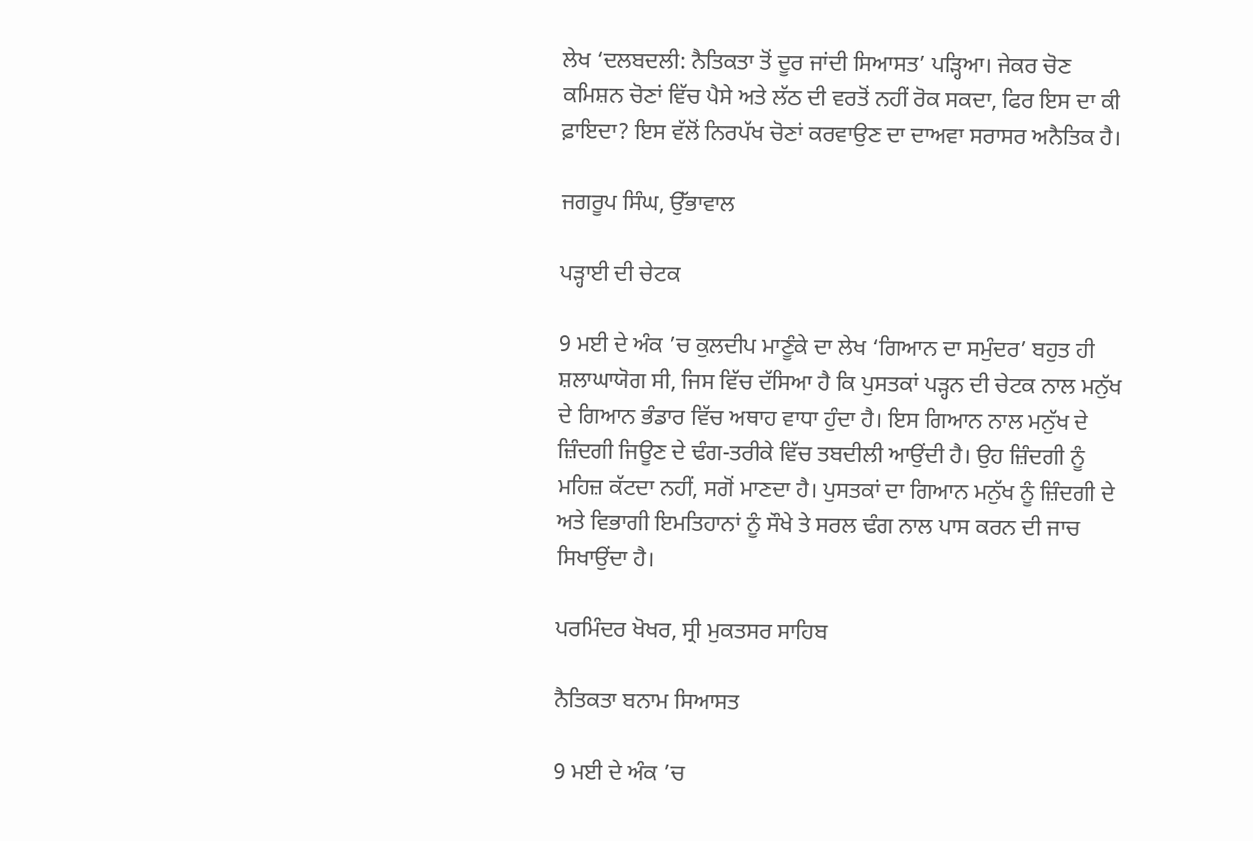ਲੇਖ ‘ਦਲਬਦਲੀ: ਨੈਤਿਕਤਾ ਤੋਂ ਦੂਰ ਜਾਂਦੀ ਸਿਆਸਤ’ ਪੜ੍ਹਿਆ। ਜੇਕਰ ਚੋਣ ਕਮਿਸ਼ਨ ਚੋਣਾਂ ਵਿੱਚ ਪੈਸੇ ਅਤੇ ਲੱਠ ਦੀ ਵਰਤੋਂ ਨਹੀਂ ਰੋਕ ਸਕਦਾ, ਫਿਰ ਇਸ ਦਾ ਕੀ ਫ਼ਾਇਦਾ? ਇਸ ਵੱਲੋਂ ਨਿਰਪੱਖ ਚੋਣਾਂ ਕਰਵਾਉਣ ਦਾ ਦਾਅਵਾ ਸਰਾਸਰ ਅਨੈਤਿਕ ਹੈ।

ਜਗਰੂਪ ਸਿੰਘ, ਉੱਭਾਵਾਲ

ਪੜ੍ਹਾਈ ਦੀ ਚੇਟਕ

9 ਮਈ ਦੇ ਅੰਕ ’ਚ ਕੁਲਦੀਪ ਮਾਣੂੰਕੇ ਦਾ ਲੇਖ ‘ਗਿਆਨ ਦਾ ਸਮੁੰਦਰ’ ਬਹੁਤ ਹੀ ਸ਼ਲਾਘਾਯੋਗ ਸੀ, ਜਿਸ ਵਿੱਚ ਦੱਸਿਆ ਹੈ ਕਿ ਪੁਸਤਕਾਂ ਪੜ੍ਹਨ ਦੀ ਚੇਟਕ ਨਾਲ ਮਨੁੱਖ ਦੇ ਗਿਆਨ ਭੰਡਾਰ ਵਿੱਚ ਅਥਾਹ ਵਾਧਾ ਹੁੰਦਾ ਹੈ। ਇਸ ਗਿਆਨ ਨਾਲ ਮਨੁੱਖ ਦੇ ਜ਼ਿੰਦਗੀ ਜਿਊਣ ਦੇ ਢੰਗ-ਤਰੀਕੇ ਵਿੱਚ ਤਬਦੀਲੀ ਆਉਂਦੀ ਹੈ। ਉਹ ਜ਼ਿੰਦਗੀ ਨੂੰ ਮਹਿਜ਼ ਕੱਟਦਾ ਨਹੀਂ, ਸਗੋਂ ਮਾਣਦਾ ਹੈ। ਪੁਸਤਕਾਂ ਦਾ ਗਿਆਨ ਮਨੁੱਖ ਨੂੰ ਜ਼ਿੰਦਗੀ ਦੇ ਅਤੇ ਵਿਭਾਗੀ ਇਮਤਿਹਾਨਾਂ ਨੂੰ ਸੌਖੇ ਤੇ ਸਰਲ ਢੰਗ ਨਾਲ ਪਾਸ ਕਰਨ ਦੀ ਜਾਚ ਸਿਖਾਉਂਦਾ ਹੈ।

ਪਰਮਿੰਦਰ ਖੋਖਰ, ਸ੍ਰੀ ਮੁਕਤਸਰ ਸਾਹਿਬ

ਨੈਤਿਕਤਾ ਬਨਾਮ ਸਿਆਸਤ

9 ਮਈ ਦੇ ਅੰਕ ’ਚ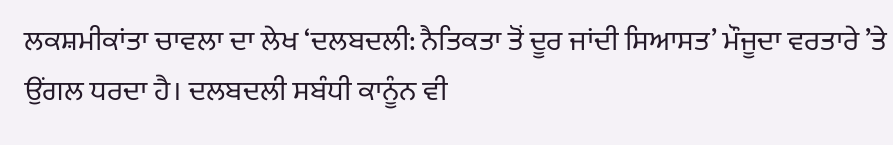ਲਕਸ਼ਮੀਕਾਂਤਾ ਚਾਵਲਾ ਦਾ ਲੇਖ ‘ਦਲਬਦਲੀ: ਨੈਤਿਕਤਾ ਤੋਂ ਦੂਰ ਜਾਂਦੀ ਸਿਆਸਤ’ ਮੌਜੂਦਾ ਵਰਤਾਰੇ ’ਤੇ ਉਂਗਲ ਧਰਦਾ ਹੈ। ਦਲਬਦਲੀ ਸਬੰਧੀ ਕਾਨੂੰਨ ਵੀ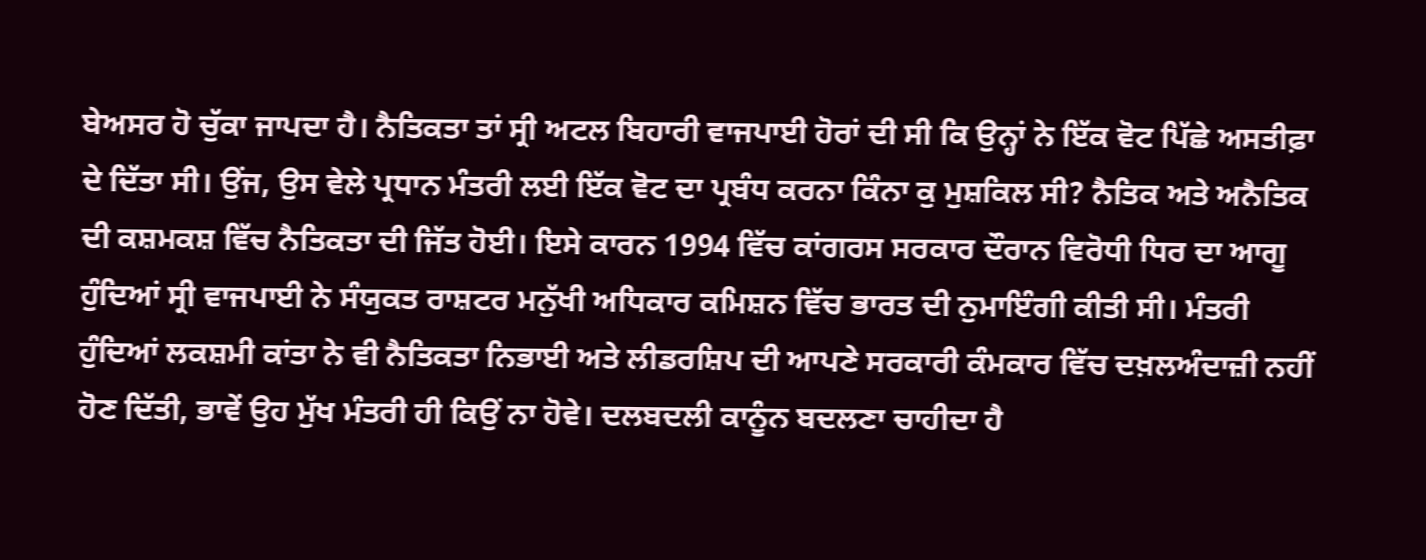ਬੇਅਸਰ ਹੋ ਚੁੱਕਾ ਜਾਪਦਾ ਹੈ। ਨੈਤਿਕਤਾ ਤਾਂ ਸ੍ਰੀ ਅਟਲ ਬਿਹਾਰੀ ਵਾਜਪਾਈ ਹੋਰਾਂ ਦੀ ਸੀ ਕਿ ਉਨ੍ਹਾਂ ਨੇ ਇੱਕ ਵੋਟ ਪਿੱਛੇ ਅਸਤੀਫ਼ਾ ਦੇ ਦਿੱਤਾ ਸੀ। ਉਂਜ, ਉਸ ਵੇਲੇ ਪ੍ਰਧਾਨ ਮੰਤਰੀ ਲਈ ਇੱਕ ਵੋਟ ਦਾ ਪ੍ਰਬੰਧ ਕਰਨਾ ਕਿੰਨਾ ਕੁ ਮੁਸ਼ਕਿਲ ਸੀ? ਨੈਤਿਕ ਅਤੇ ਅਨੈਤਿਕ ਦੀ ਕਸ਼ਮਕਸ਼ ਵਿੱਚ ਨੈਤਿਕਤਾ ਦੀ ਜਿੱਤ ਹੋਈ। ਇਸੇ ਕਾਰਨ 1994 ਵਿੱਚ ਕਾਂਗਰਸ ਸਰਕਾਰ ਦੌਰਾਨ ਵਿਰੋਧੀ ਧਿਰ ਦਾ ਆਗੂ ਹੁੰਦਿਆਂ ਸ੍ਰੀ ਵਾਜਪਾਈ ਨੇ ਸੰਯੁਕਤ ਰਾਸ਼ਟਰ ਮਨੁੱਖੀ ਅਧਿਕਾਰ ਕਮਿਸ਼ਨ ਵਿੱਚ ਭਾਰਤ ਦੀ ਨੁਮਾਇੰਗੀ ਕੀਤੀ ਸੀ। ਮੰਤਰੀ ਹੁੰਦਿਆਂ ਲਕਸ਼ਮੀ ਕਾਂਤਾ ਨੇ ਵੀ ਨੈਤਿਕਤਾ ਨਿਭਾਈ ਅਤੇ ਲੀਡਰਸ਼ਿਪ ਦੀ ਆਪਣੇ ਸਰਕਾਰੀ ਕੰਮਕਾਰ ਵਿੱਚ ਦਖ਼ਲਅੰਦਾਜ਼ੀ ਨਹੀਂ ਹੋਣ ਦਿੱਤੀ, ਭਾਵੇਂ ਉਹ ਮੁੱਖ ਮੰਤਰੀ ਹੀ ਕਿਉਂ ਨਾ ਹੋਵੇ। ਦਲਬਦਲੀ ਕਾਨੂੰਨ ਬਦਲਣਾ ਚਾਹੀਦਾ ਹੈ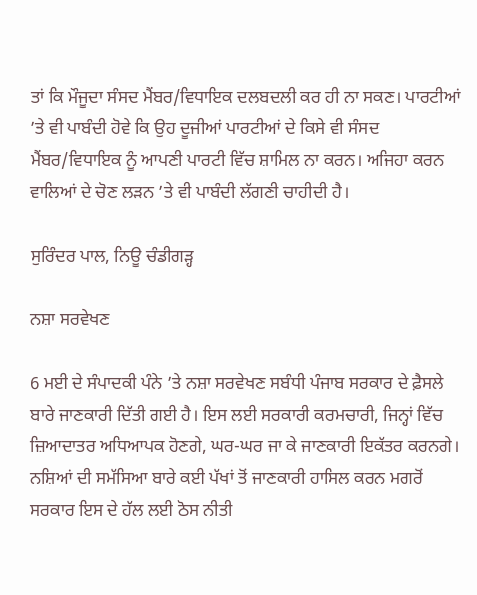ਤਾਂ ਕਿ ਮੌਜੂਦਾ ਸੰਸਦ ਮੈਂਬਰ/ਵਿਧਾਇਕ ਦਲਬਦਲੀ ਕਰ ਹੀ ਨਾ ਸਕਣ। ਪਾਰਟੀਆਂ ’ਤੇ ਵੀ ਪਾਬੰਦੀ ਹੋਵੇ ਕਿ ਉਹ ਦੂਜੀਆਂ ਪਾਰਟੀਆਂ ਦੇ ਕਿਸੇ ਵੀ ਸੰਸਦ ਮੈਂਬਰ/ਵਿਧਾਇਕ ਨੂੰ ਆਪਣੀ ਪਾਰਟੀ ਵਿੱਚ ਸ਼ਾਮਿਲ ਨਾ ਕਰਨ। ਅਜਿਹਾ ਕਰਨ ਵਾਲਿਆਂ ਦੇ ਚੋਣ ਲੜਨ ’ਤੇ ਵੀ ਪਾਬੰਦੀ ਲੱਗਣੀ ਚਾਹੀਦੀ ਹੈ।

ਸੁਰਿੰਦਰ ਪਾਲ, ਨਿਊ ਚੰਡੀਗੜ੍ਹ

ਨਸ਼ਾ ਸਰਵੇਖਣ

6 ਮਈ ਦੇ ਸੰਪਾਦਕੀ ਪੰਨੇ ’ਤੇ ਨਸ਼ਾ ਸਰਵੇਖਣ ਸਬੰਧੀ ਪੰਜਾਬ ਸਰਕਾਰ ਦੇ ਫ਼ੈਸਲੇ ਬਾਰੇ ਜਾਣਕਾਰੀ ਦਿੱਤੀ ਗਈ ਹੈ। ਇਸ ਲਈ ਸਰਕਾਰੀ ਕਰਮਚਾਰੀ, ਜਿਨ੍ਹਾਂ ਵਿੱਚ ਜ਼ਿਆਦਾਤਰ ਅਧਿਆਪਕ ਹੋਣਗੇ, ਘਰ-ਘਰ ਜਾ ਕੇ ਜਾਣਕਾਰੀ ਇਕੱਤਰ ਕਰਨਗੇ। ਨਸ਼ਿਆਂ ਦੀ ਸਮੱਸਿਆ ਬਾਰੇ ਕਈ ਪੱਖਾਂ ਤੋਂ ਜਾਣਕਾਰੀ ਹਾਸਿਲ ਕਰਨ ਮਗਰੋਂ ਸਰਕਾਰ ਇਸ ਦੇ ਹੱਲ ਲਈ ਠੋਸ ਨੀਤੀ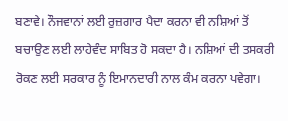ਬਣਾਵੇ। ਨੌਜਵਾਨਾਂ ਲਈ ਰੁਜ਼ਗਾਰ ਪੈਦਾ ਕਰਨਾ ਵੀ ਨਸ਼ਿਆਂ ਤੋਂ ਬਚਾਉਣ ਲਈ ਲਾਹੇਵੰਦ ਸਾਬਿਤ ਹੋ ਸਕਦਾ ਹੈ। ਨਸ਼ਿਆਂ ਦੀ ਤਸਕਰੀ ਰੋਕਣ ਲਈ ਸਰਕਾਰ ਨੂੰ ਇਮਾਨਦਾਰੀ ਨਾਲ ਕੰਮ ਕਰਨਾ ਪਵੇਗਾ।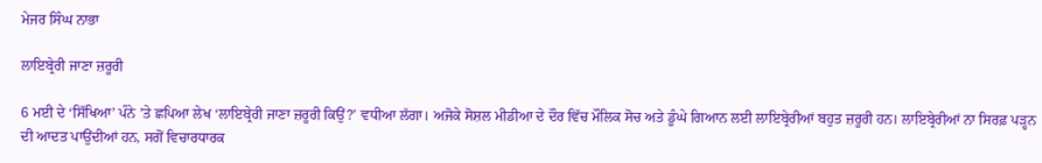ਮੇਜਰ ਸਿੰਘ ਨਾਭਾ

ਲਾਇਬ੍ਰੇਰੀ ਜਾਣਾ ਜ਼ਰੂਰੀ

6 ਮਈ ਦੇ ‘ਸਿੱਖਿਆ’ ਪੰਨੇ ’ਤੇ ਛਪਿਆ ਲੇਖ ‘ਲਾਇਬ੍ਰੇਰੀ ਜਾਣਾ ਜ਼ਰੂਰੀ ਕਿਉਂ?’ ਵਧੀਆ ਲੱਗਾ। ਅਜੋਕੇ ਸੋਸ਼ਲ ਮੀਡੀਆ ਦੇ ਦੌਰ ਵਿੱਚ ਮੌਲਿਕ ਸੋਚ ਅਤੇ ਡੂੰਘੇ ਗਿਆਨ ਲਈ ਲਾਇਬ੍ਰੇਰੀਆਂ ਬਹੁਤ ਜ਼ਰੂਰੀ ਹਨ। ਲਾਇਬ੍ਰੇਰੀਆਂ ਨਾ ਸਿਰਫ਼ ਪੜ੍ਹਨ ਦੀ ਆਦਤ ਪਾਉਂਦੀਆਂ ਹਨ, ਸਗੋਂ ਵਿਚਾਰਧਾਰਕ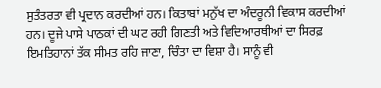ਸੁਤੰਤਰਤਾ ਵੀ ਪ੍ਰਦਾਨ ਕਰਦੀਆਂ ਹਨ। ਕਿਤਾਬਾਂ ਮਨੁੱਖ ਦਾ ਅੰਦਰੂਨੀ ਵਿਕਾਸ ਕਰਦੀਆਂ ਹਨ। ਦੂਜੇ ਪਾਸੇ ਪਾਠਕਾਂ ਦੀ ਘਟ ਰਹੀ ਗਿਣਤੀ ਅਤੇ ਵਿਦਿਆਰਥੀਆਂ ਦਾ ਸਿਰਫ਼ ਇਮਤਿਹਾਨਾਂ ਤੱਕ ਸੀਮਤ ਰਹਿ ਜਾਣਾ, ਚਿੰਤਾ ਦਾ ਵਿਸ਼ਾ ਹੈ। ਸਾਨੂੰ ਵੀ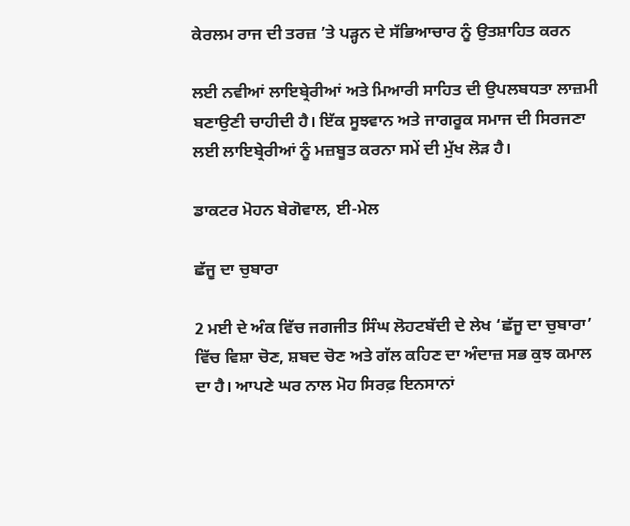ਕੇਰਲਮ ਰਾਜ ਦੀ ਤਰਜ਼ ’ਤੇ ਪੜ੍ਹਨ ਦੇ ਸੱਭਿਆਚਾਰ ਨੂੰ ਉਤਸ਼ਾਹਿਤ ਕਰਨ

ਲਈ ਨਵੀਆਂ ਲਾਇਬ੍ਰੇਰੀਆਂ ਅਤੇ ਮਿਆਰੀ ਸਾਹਿਤ ਦੀ ਉਪਲਬਧਤਾ ਲਾਜ਼ਮੀ ਬਣਾਉਣੀ ਚਾਹੀਦੀ ਹੈ। ਇੱਕ ਸੂਝਵਾਨ ਅਤੇ ਜਾਗਰੂਕ ਸਮਾਜ ਦੀ ਸਿਰਜਣਾ ਲਈ ਲਾਇਬ੍ਰੇਰੀਆਂ ਨੂੰ ਮਜ਼ਬੂਤ ਕਰਨਾ ਸਮੇਂ ਦੀ ਮੁੱਖ ਲੋੜ ਹੈ।

ਡਾਕਟਰ ਮੋਹਨ ਬੇਗੋਵਾਲ, ਈ-ਮੇਲ

ਛੱਜੂ ਦਾ ਚੁਬਾਰਾ

2 ਮਈ ਦੇ ਅੰਕ ਵਿੱਚ ਜਗਜੀਤ ਸਿੰਘ ਲੋਹਟਬੱਦੀ ਦੇ ਲੇਖ ‘ਛੱਜੂ ਦਾ ਚੁਬਾਰਾ’ ਵਿੱਚ ਵਿਸ਼ਾ ਚੋਣ, ਸ਼ਬਦ ਚੋਣ ਅਤੇ ਗੱਲ ਕਹਿਣ ਦਾ ਅੰਦਾਜ਼ ਸਭ ਕੁਝ ਕਮਾਲ ਦਾ ਹੈ। ਆਪਣੇ ਘਰ ਨਾਲ ਮੋਹ ਸਿਰਫ਼ ਇਨਸਾਨਾਂ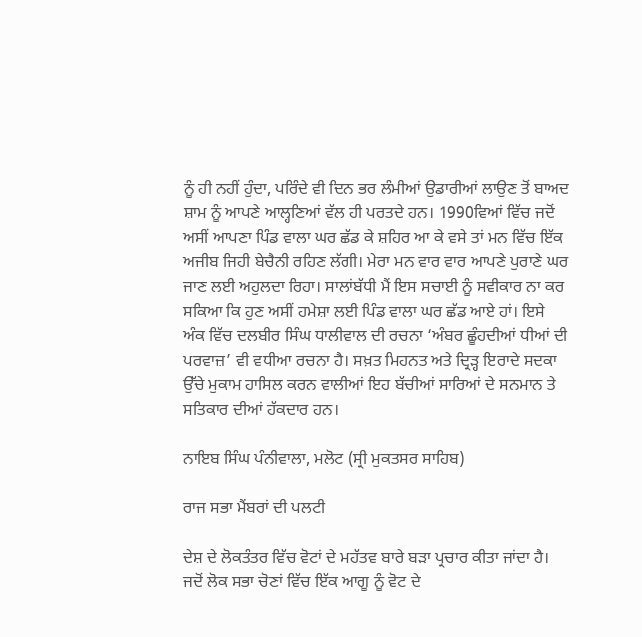ਨੂੰ ਹੀ ਨਹੀਂ ਹੁੰਦਾ, ਪਰਿੰਦੇ ਵੀ ਦਿਨ ਭਰ ਲੰਮੀਆਂ ਉਡਾਰੀਆਂ ਲਾਉਣ ਤੋਂ ਬਾਅਦ ਸ਼ਾਮ ਨੂੰ ਆਪਣੇ ਆਲ੍ਹਣਿਆਂ ਵੱਲ ਹੀ ਪਰਤਦੇ ਹਨ। 1990ਵਿਆਂ ਵਿੱਚ ਜਦੋਂ ਅਸੀਂ ਆਪਣਾ ਪਿੰਡ ਵਾਲਾ ਘਰ ਛੱਡ ਕੇ ਸ਼ਹਿਰ ਆ ਕੇ ਵਸੇ ਤਾਂ ਮਨ ਵਿੱਚ ਇੱਕ ਅਜੀਬ ਜਿਹੀ ਬੇਚੈਨੀ ਰਹਿਣ ਲੱਗੀ। ਮੇਰਾ ਮਨ ਵਾਰ ਵਾਰ ਆਪਣੇ ਪੁਰਾਣੇ ਘਰ ਜਾਣ ਲਈ ਅਹੁਲਦਾ ਰਿਹਾ। ਸਾਲਾਂਬੱਧੀ ਮੈਂ ਇਸ ਸਚਾਈ ਨੂੰ ਸਵੀਕਾਰ ਨਾ ਕਰ ਸਕਿਆ ਕਿ ਹੁਣ ਅਸੀਂ ਹਮੇਸ਼ਾ ਲਈ ਪਿੰਡ ਵਾਲਾ ਘਰ ਛੱਡ ਆਏ ਹਾਂ। ਇਸੇ ਅੰਕ ਵਿੱਚ ਦਲਬੀਰ ਸਿੰਘ ਧਾਲੀਵਾਲ ਦੀ ਰਚਨਾ ‘ਅੰਬਰ ਛੂੰਹਦੀਆਂ ਧੀਆਂ ਦੀ ਪਰਵਾਜ਼’ ਵੀ ਵਧੀਆ ਰਚਨਾ ਹੈ। ਸਖ਼ਤ ਮਿਹਨਤ ਅਤੇ ਦ੍ਰਿੜ੍ਹ ਇਰਾਦੇ ਸਦਕਾ ਉੱਚੇ ਮੁਕਾਮ ਹਾਸਿਲ ਕਰਨ ਵਾਲੀਆਂ ਇਹ ਬੱਚੀਆਂ ਸਾਰਿਆਂ ਦੇ ਸਨਮਾਨ ਤੇ ਸਤਿਕਾਰ ਦੀਆਂ ਹੱਕਦਾਰ ਹਨ।

ਨਾਇਬ ਸਿੰਘ ਪੰਨੀਵਾਲਾ, ਮਲੋਟ (ਸ੍ਰੀ ਮੁਕਤਸਰ ਸਾਹਿਬ)

ਰਾਜ ਸਭਾ ਮੈਂਬਰਾਂ ਦੀ ਪਲਟੀ

ਦੇਸ਼ ਦੇ ਲੋਕਤੰਤਰ ਵਿੱਚ ਵੋਟਾਂ ਦੇ ਮਹੱਤਵ ਬਾਰੇ ਬੜਾ ਪ੍ਰਚਾਰ ਕੀਤਾ ਜਾਂਦਾ ਹੈ। ਜਦੋਂ ਲੋਕ ਸਭਾ ਚੋਣਾਂ ਵਿੱਚ ਇੱਕ ਆਗੂ ਨੂੰ ਵੋਟ ਦੇ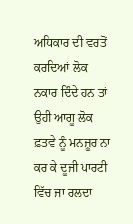ਅਧਿਕਾਰ ਦੀ ਵਰਤੋਂ ਕਰਦਿਆਂ ਲੋਕ ਨਕਾਰ ਦਿੰਦੇ ਹਨ ਤਾਂ ਉਹੀ ਆਗੂ ਲੋਕ ਫ਼ਤਵੇ ਨੂੰ ਮਨਜ਼ੂਰ ਨਾ ਕਰ ਕੇ ਦੂਜੀ ਪਾਰਟੀ ਵਿੱਚ ਜਾ ਰਲਦਾ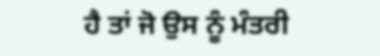ਹੈ ਤਾਂ ਜੋ ਉਸ ਨੂੰ ਮੰਤਰੀ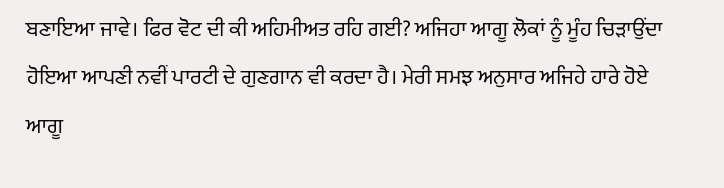ਬਣਾਇਆ ਜਾਵੇ। ਫਿਰ ਵੋਟ ਦੀ ਕੀ ਅਹਿਮੀਅਤ ਰਹਿ ਗਈ? ਅਜਿਹਾ ਆਗੂ ਲੋਕਾਂ ਨੂੰ ਮੂੰਹ ਚਿੜਾਉਂਦਾ ਹੋਇਆ ਆਪਣੀ ਨਵੀਂ ਪਾਰਟੀ ਦੇ ਗੁਣਗਾਨ ਵੀ ਕਰਦਾ ਹੈ। ਮੇਰੀ ਸਮਝ ਅਨੁਸਾਰ ਅਜਿਹੇ ਹਾਰੇ ਹੋਏ ਆਗੂ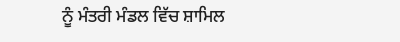ਨੂੰ ਮੰਤਰੀ ਮੰਡਲ ਵਿੱਚ ਸ਼ਾਮਿਲ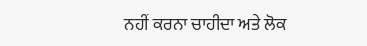ਨਹੀਂ ਕਰਨਾ ਚਾਹੀਦਾ ਅਤੇ ਲੋਕ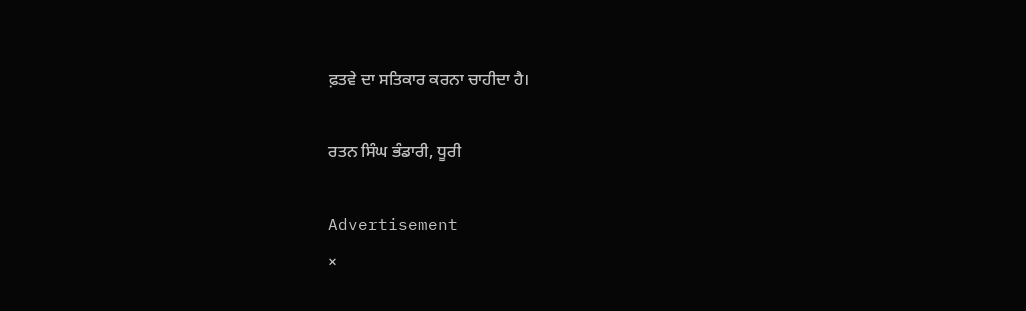ਫ਼ਤਵੇ ਦਾ ਸਤਿਕਾਰ ਕਰਨਾ ਚਾਹੀਦਾ ਹੈ।

ਰਤਨ ਸਿੰਘ ਭੰਡਾਰੀ, ਧੂਰੀ

Advertisement
×